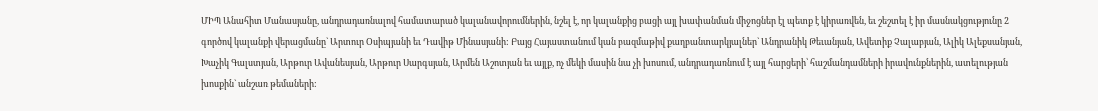ՄԻՊ Անահիտ Մանասյանը, անդրադառնալով համատարած կալանավորումներին, նշել է, որ կալանքից բացի այլ խափանման միջոցներ էլ պետք է կիրառվեն, եւ շեշտել է իր մասնակցությունը 2 գործով կալանքի վերացմանը` Արտուր Օսիպյանի եւ Դավիթ Մինասյանի: Բայց Հայաստանում կան բազմաթիվ քաղբանտարկյալներ` Անդրանիկ Թեւանյան, Ավետիք Չալաբյան, Ալիկ Ալեքսանյան, Խաչիկ Գալստյան, Արթուր Ավանեսյան, Արթուր Սարգսյան, Արմեն Աշոտյան եւ այլք, ոչ մեկի մասին նա չի խոսում, անդրադառնում է այլ հարցերի՝ հաշմանդամների իրավունքներին, ատելության խոսքին` անշառ թեմաների: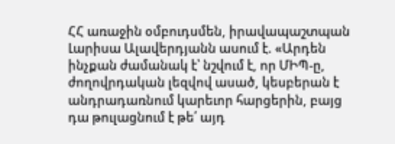ՀՀ առաջին օմբուդսմեն, իրավապաշտպան Լարիսա Ալավերդյանն ասում է. «Արդեն ինչքան ժամանակ է՝ նշվում է, որ ՄԻՊ-ը, ժողովրդական լեզվով ասած, կեսբերան է անդրադառնում կարեւոր հարցերին, բայց դա թուլացնում է թե՛ այդ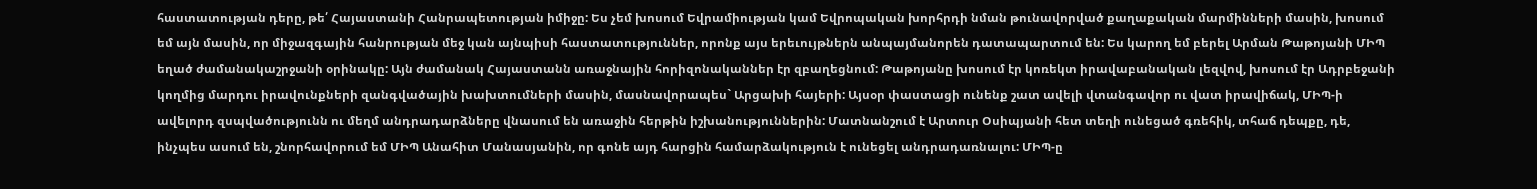հաստատության դերը, թե՛ Հայաստանի Հանրապետության իմիջը: Ես չեմ խոսում Եվրամիության կամ Եվրոպական խորհրդի նման թունավորված քաղաքական մարմինների մասին, խոսում եմ այն մասին, որ միջազգային հանրության մեջ կան այնպիսի հաստատություններ, որոնք այս երեւույթներն անպայմանորեն դատապարտում են: Ես կարող եմ բերել Արման Թաթոյանի ՄԻՊ եղած ժամանակաշրջանի օրինակը: Այն ժամանակ Հայաստանն առաջնային հորիզոնականներ էր զբաղեցնում: Թաթոյանը խոսում էր կոռեկտ իրավաբանական լեզվով, խոսում էր Ադրբեջանի կողմից մարդու իրավունքների զանգվածային խախտումների մասին, մասնավորապես` Արցախի հայերի: Այսօր փաստացի ունենք շատ ավելի վտանգավոր ու վատ իրավիճակ, ՄԻՊ-ի ավելորդ զսպվածությունն ու մեղմ անդրադարձները վնասում են առաջին հերթին իշխանություններին: Մատնանշում է Արտուր Օսիպյանի հետ տեղի ունեցած գռեհիկ, տհաճ դեպքը, դե, ինչպես ասում են, շնորհավորում եմ ՄԻՊ Անահիտ Մանասյանին, որ գոնե այդ հարցին համարձակություն է ունեցել անդրադառնալու: ՄԻՊ-ը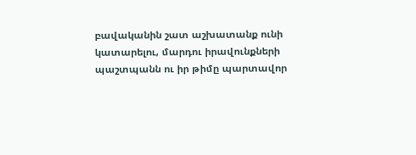բավականին շատ աշխատանք ունի կատարելու, մարդու իրավունքների պաշտպանն ու իր թիմը պարտավոր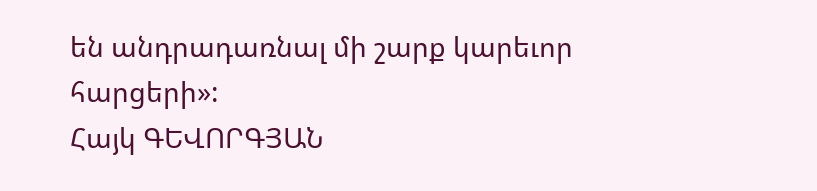են անդրադառնալ մի շարք կարեւոր հարցերի»:
Հայկ ԳԵՎՈՐԳՅԱՆ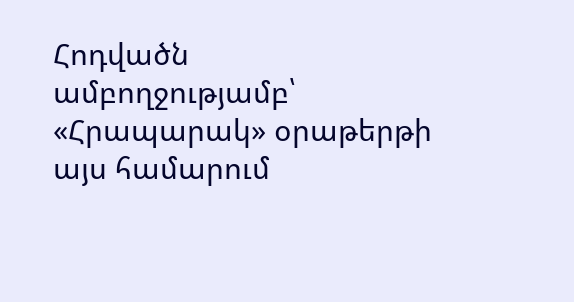Հոդվածն ամբողջությամբ՝ «Հրապարակ» օրաթերթի այս համարում